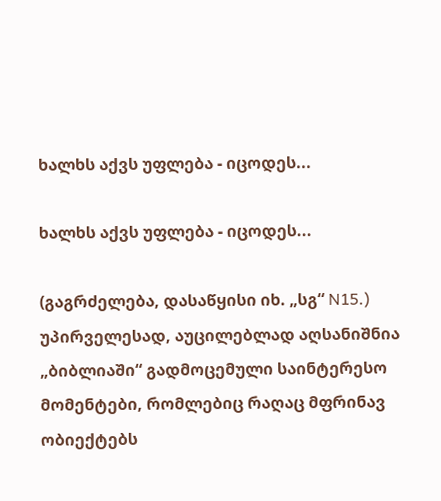ხალხს აქვს უფლება - იცოდეს...

ხალხს აქვს უფლება - იცოდეს...

(გაგრძელება, დასაწყისი იხ. „სგ“ N15.)
უპირველესად, აუცილებლად აღსანიშნია „ბიბლიაში“ გადმოცემული საინტერესო მომენტები, რომლებიც რაღაც მფრინავ ობიექტებს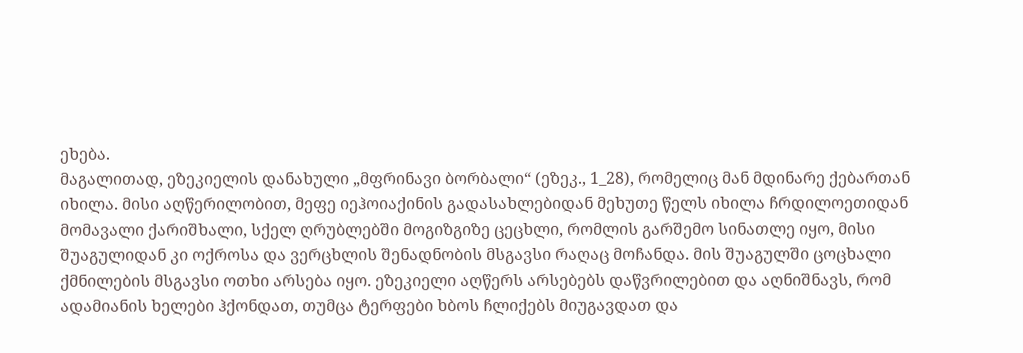ეხება.
მაგალითად, ეზეკიელის დანახული „მფრინავი ბორბალი“ (ეზეკ., 1_28), რომელიც მან მდინარე ქებართან იხილა. მისი აღწერილობით, მეფე იეჰოიაქინის გადასახლებიდან მეხუთე წელს იხილა ჩრდილოეთიდან მომავალი ქარიშხალი, სქელ ღრუბლებში მოგიზგიზე ცეცხლი, რომლის გარშემო სინათლე იყო, მისი შუაგულიდან კი ოქროსა და ვერცხლის შენადნობის მსგავსი რაღაც მოჩანდა. მის შუაგულში ცოცხალი ქმნილების მსგავსი ოთხი არსება იყო. ეზეკიელი აღწერს არსებებს დაწვრილებით და აღნიშნავს, რომ ადამიანის ხელები ჰქონდათ, თუმცა ტერფები ხბოს ჩლიქებს მიუგავდათ და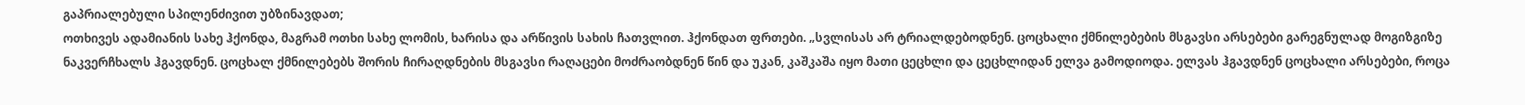გაპრიალებული სპილენძივით უბზინავდათ;
ოთხივეს ადამიანის სახე ჰქონდა, მაგრამ ოთხი სახე ლომის, ხარისა და არწივის სახის ჩათვლით. ჰქონდათ ფრთები. „სვლისას არ ტრიალდებოდნენ. ცოცხალი ქმნილებების მსგავსი არსებები გარეგნულად მოგიზგიზე ნაკვერჩხალს ჰგავდნენ. ცოცხალ ქმნილებებს შორის ჩირაღდნების მსგავსი რაღაცები მოძრაობდნენ წინ და უკან, კაშკაშა იყო მათი ცეცხლი და ცეცხლიდან ელვა გამოდიოდა. ელვას ჰგავდნენ ცოცხალი არსებები, როცა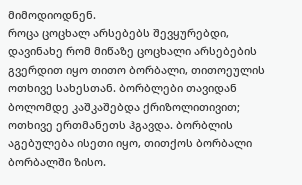მიმოდიოდნენ.
როცა ცოცხალ არსებებს შევყურებდი, დავინახე რომ მიწაზე ცოცხალი არსებების გვერდით იყო თითო ბორბალი, თითოეულის ოთხივე სახესთან. ბორბლები თავიდან ბოლომდე კაშკაშებდა ქრიზოლითივით; ოთხივე ერთმანეთს ჰგავდა. ბორბლის აგებულება ისეთი იყო, თითქოს ბორბალი ბორბალში ზისო.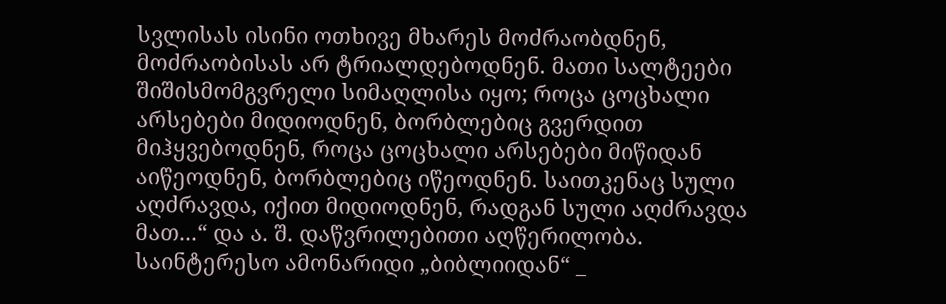სვლისას ისინი ოთხივე მხარეს მოძრაობდნენ, მოძრაობისას არ ტრიალდებოდნენ. მათი სალტეები შიშისმომგვრელი სიმაღლისა იყო; როცა ცოცხალი არსებები მიდიოდნენ, ბორბლებიც გვერდით მიჰყვებოდნენ, როცა ცოცხალი არსებები მიწიდან აიწეოდნენ, ბორბლებიც იწეოდნენ. საითკენაც სული აღძრავდა, იქით მიდიოდნენ, რადგან სული აღძრავდა მათ...“ და ა. შ. დაწვრილებითი აღწერილობა.
საინტერესო ამონარიდი „ბიბლიიდან“ _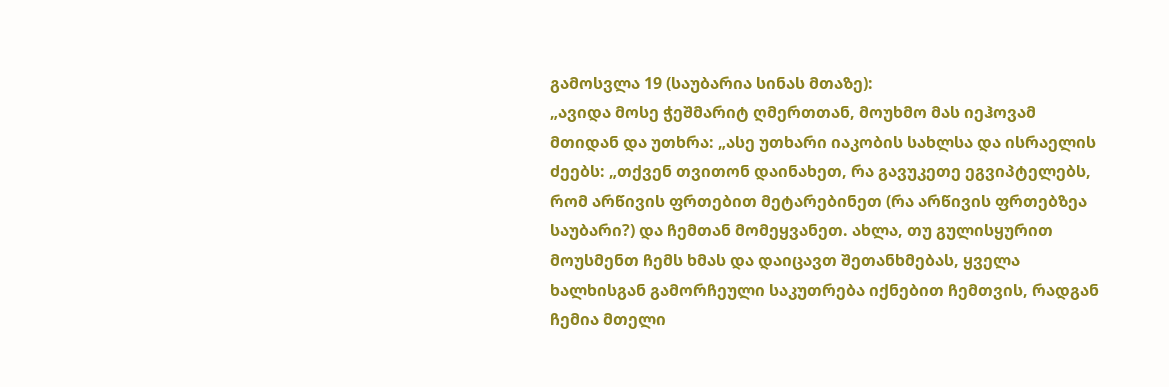გამოსვლა 19 (საუბარია სინას მთაზე):
„ავიდა მოსე ჭეშმარიტ ღმერთთან, მოუხმო მას იეჰოვამ მთიდან და უთხრა: „ასე უთხარი იაკობის სახლსა და ისრაელის ძეებს: „თქვენ თვითონ დაინახეთ, რა გავუკეთე ეგვიპტელებს, რომ არწივის ფრთებით მეტარებინეთ (რა არწივის ფრთებზეა საუბარი?) და ჩემთან მომეყვანეთ. ახლა, თუ გულისყურით მოუსმენთ ჩემს ხმას და დაიცავთ შეთანხმებას, ყველა ხალხისგან გამორჩეული საკუთრება იქნებით ჩემთვის, რადგან ჩემია მთელი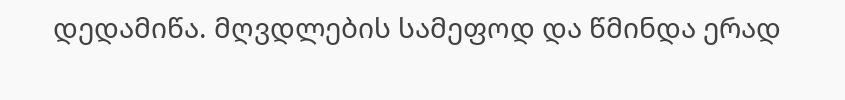დედამიწა. მღვდლების სამეფოდ და წმინდა ერად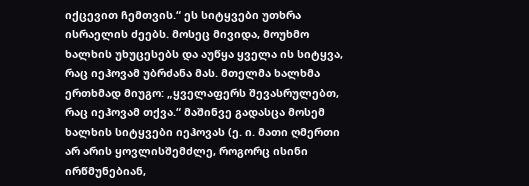იქცევით ჩემთვის.“ ეს სიტყვები უთხრა ისრაელის ძეებს. მოსეც მივიდა, მოუხმო ხალხის უხუცესებს და აუწყა ყველა ის სიტყვა, რაც იეჰოვამ უბრძანა მას. მთელმა ხალხმა ერთხმად მიუგო: „ყველაფერს შევასრულებთ, რაც იეჰოვამ თქვა.“ მაშინვე გადასცა მოსემ ხალხის სიტყვები იეჰოვას (ე. ი. მათი ღმერთი არ არის ყოვლისშემძლე, როგორც ისინი ირწმუნებიან,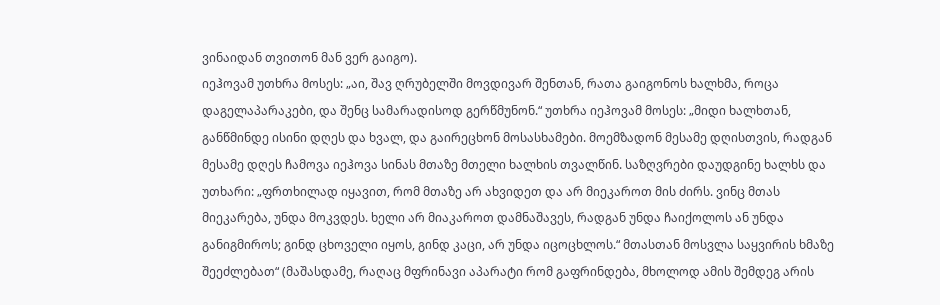ვინაიდან თვითონ მან ვერ გაიგო).
იეჰოვამ უთხრა მოსეს: „აი, შავ ღრუბელში მოვდივარ შენთან, რათა გაიგონოს ხალხმა, როცა დაგელაპარაკები, და შენც სამარადისოდ გერწმუნონ.“ უთხრა იეჰოვამ მოსეს: „მიდი ხალხთან, განწმინდე ისინი დღეს და ხვალ, და გაირეცხონ მოსასხამები. მოემზადონ მესამე დღისთვის, რადგან მესამე დღეს ჩამოვა იეჰოვა სინას მთაზე მთელი ხალხის თვალწინ. საზღვრები დაუდგინე ხალხს და უთხარი: „ფრთხილად იყავით, რომ მთაზე არ ახვიდეთ და არ მიეკაროთ მის ძირს. ვინც მთას მიეკარება, უნდა მოკვდეს. ხელი არ მიაკაროთ დამნაშავეს, რადგან უნდა ჩაიქოლოს ან უნდა განიგმიროს; გინდ ცხოველი იყოს, გინდ კაცი, არ უნდა იცოცხლოს.“ მთასთან მოსვლა საყვირის ხმაზე შეეძლებათ“ (მაშასდამე, რაღაც მფრინავი აპარატი რომ გაფრინდება, მხოლოდ ამის შემდეგ არის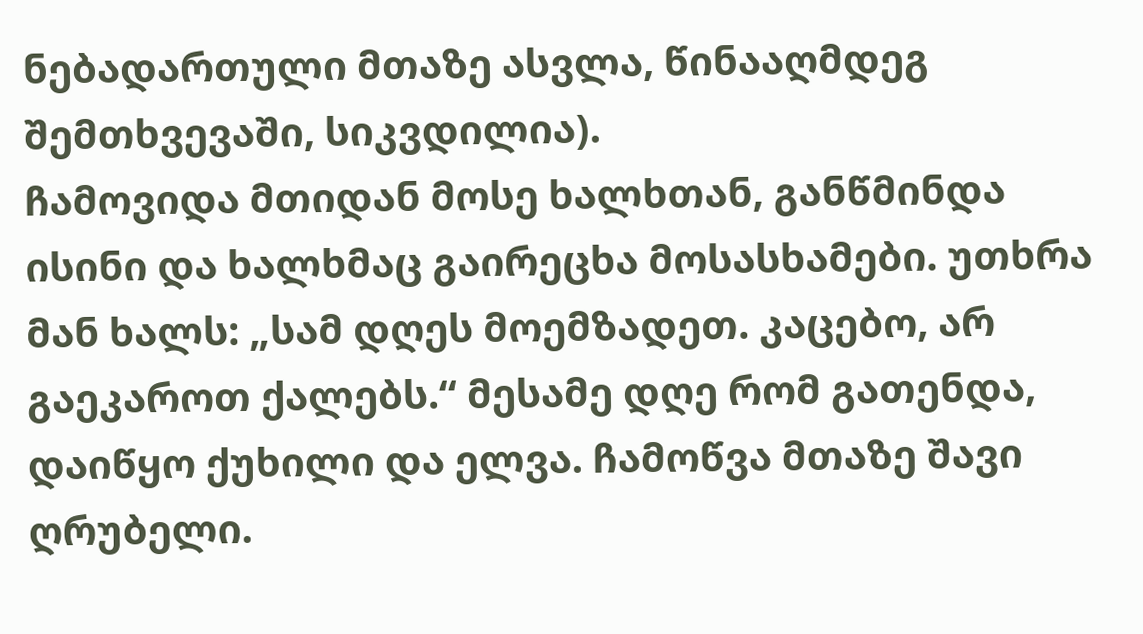ნებადართული მთაზე ასვლა, წინააღმდეგ შემთხვევაში, სიკვდილია).
ჩამოვიდა მთიდან მოსე ხალხთან, განწმინდა ისინი და ხალხმაც გაირეცხა მოსასხამები. უთხრა მან ხალს: „სამ დღეს მოემზადეთ. კაცებო, არ გაეკაროთ ქალებს.“ მესამე დღე რომ გათენდა, დაიწყო ქუხილი და ელვა. ჩამოწვა მთაზე შავი ღრუბელი.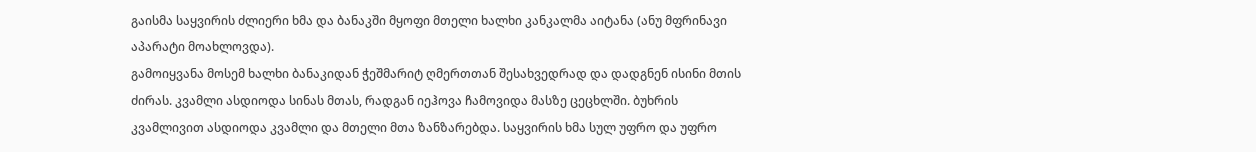გაისმა საყვირის ძლიერი ხმა და ბანაკში მყოფი მთელი ხალხი კანკალმა აიტანა (ანუ მფრინავი აპარატი მოახლოვდა).
გამოიყვანა მოსემ ხალხი ბანაკიდან ჭეშმარიტ ღმერთთან შესახვედრად და დადგნენ ისინი მთის ძირას. კვამლი ასდიოდა სინას მთას, რადგან იეჰოვა ჩამოვიდა მასზე ცეცხლში. ბუხრის კვამლივით ასდიოდა კვამლი და მთელი მთა ზანზარებდა. საყვირის ხმა სულ უფრო და უფრო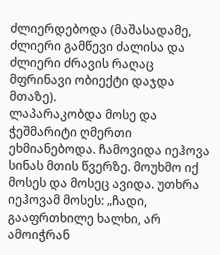ძლიერდებოდა (მაშასადამე, ძლიერი გამწევი ძალისა და ძლიერი ძრავის რაღაც მფრინავი ობიექტი დაჯდა მთაზე).
ლაპარაკობდა მოსე და ჭეშმარიტი ღმერთი ეხმიანებოდა. ჩამოვიდა იეჰოვა სინას მთის წვერზე. მოუხმო იქ მოსეს და მოსეც ავიდა. უთხრა იეჰოვამ მოსეს: „ჩადი, გააფრთხილე ხალხი, არ ამოიჭრან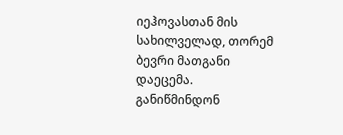იეჰოვასთან მის სახილველად, თორემ ბევრი მათგანი დაეცემა. განიწმინდონ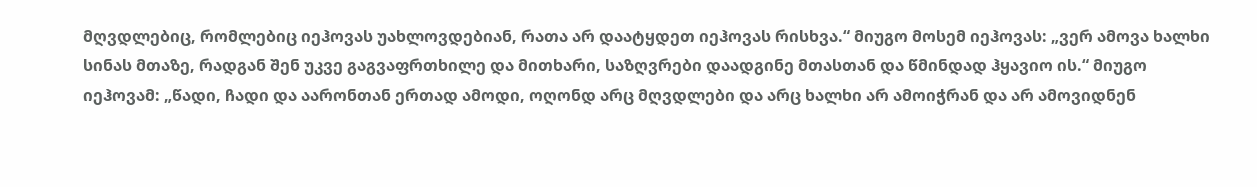მღვდლებიც, რომლებიც იეჰოვას უახლოვდებიან, რათა არ დაატყდეთ იეჰოვას რისხვა.“ მიუგო მოსემ იეჰოვას: „ვერ ამოვა ხალხი სინას მთაზე, რადგან შენ უკვე გაგვაფრთხილე და მითხარი, საზღვრები დაადგინე მთასთან და წმინდად ჰყავიო ის.“ მიუგო იეჰოვამ: „წადი, ჩადი და აარონთან ერთად ამოდი, ოღონდ არც მღვდლები და არც ხალხი არ ამოიჭრან და არ ამოვიდნენ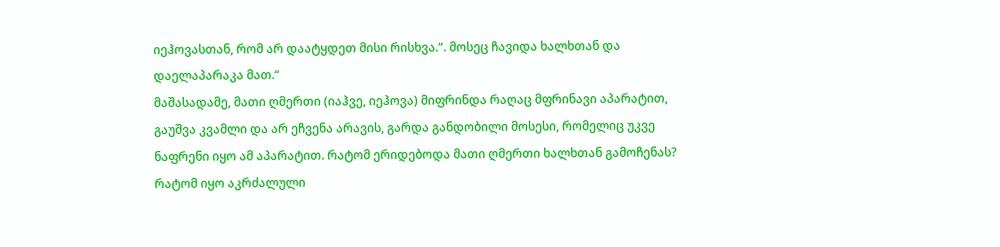იეჰოვასთან, რომ არ დაატყდეთ მისი რისხვა.“. მოსეც ჩავიდა ხალხთან და დაელაპარაკა მათ.“
მაშასადამე, მათი ღმერთი (იაჰვე, იეჰოვა) მიფრინდა რაღაც მფრინავი აპარატით, გაუშვა კვამლი და არ ეჩვენა არავის, გარდა განდობილი მოსესი, რომელიც უკვე ნაფრენი იყო ამ აპარატით. რატომ ერიდებოდა მათი ღმერთი ხალხთან გამოჩენას? რატომ იყო აკრძალული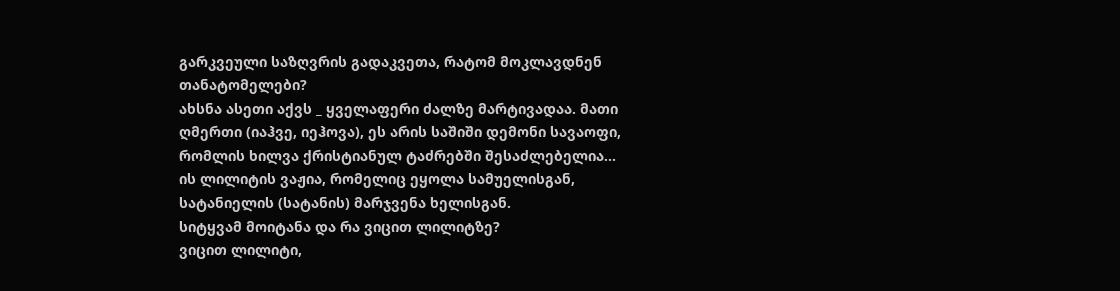გარკვეული საზღვრის გადაკვეთა, რატომ მოკლავდნენ თანატომელები?
ახსნა ასეთი აქვს _ ყველაფერი ძალზე მარტივადაა. მათი ღმერთი (იაჰვე, იეჰოვა), ეს არის საშიში დემონი სავაოფი, რომლის ხილვა ქრისტიანულ ტაძრებში შესაძლებელია... ის ლილიტის ვაჟია, რომელიც ეყოლა სამუელისგან, სატანიელის (სატანის) მარჯვენა ხელისგან.
სიტყვამ მოიტანა და რა ვიცით ლილიტზე?
ვიცით ლილიტი,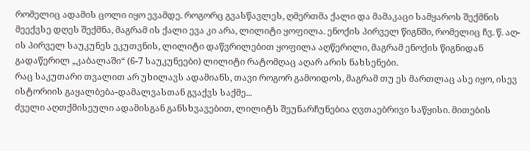რომელიც ადამის ცოლი იყო ევამდე. როგორც გვასწავლეს, ღმერთმა ქალი და მამაკაცი სამყაროს შექმნის მეექვსე დღეს შექმნა, მაგრამ ის ქალი ევა კი არა, ლილიტი ყოფილა. ენოქის პირველ წიგნში, რომელიც ჩვ. წ. აღ-ის პირველ საუკუნეს ეკუთვნის, ლილიტი დაწვრილებით ყოფილა აღწერილი, მაგრამ ენოქის წიგნიდან გადაწერილ „კაბალაში“ (6-7 საუკუნეები) ლილიტი რატომღაც აღარ არის ნახსენები.
რაც საკუთარი თვალით არ უხილავს ადამიანს, თავი როგორ გამოიდოს, მაგრამ თუ ეს მართლაც ასე იყო, ისევ ისტორიის გაყალბება-დამალვასთან გვაქვს საქმე...
ძველი აღთქმისეული ადამისგან განსხვავებით, ლილიტს შეუნარჩუნებია ღვთაებრივი საწყისი. მითების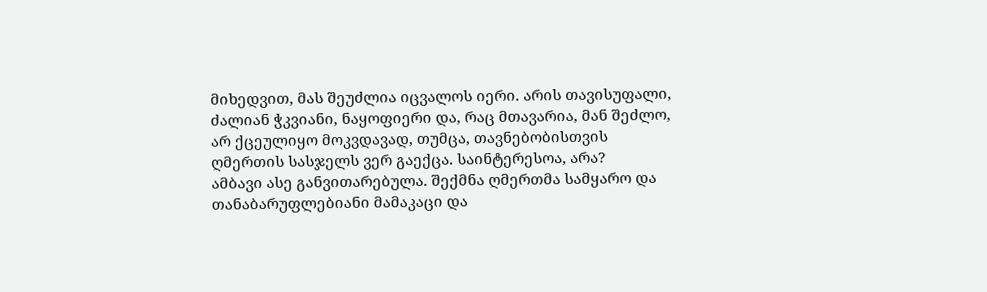მიხედვით, მას შეუძლია იცვალოს იერი. არის თავისუფალი, ძალიან ჭკვიანი, ნაყოფიერი და, რაც მთავარია, მან შეძლო, არ ქცეულიყო მოკვდავად, თუმცა, თავნებობისთვის ღმერთის სასჯელს ვერ გაექცა. საინტერესოა, არა?
ამბავი ასე განვითარებულა. შექმნა ღმერთმა სამყარო და თანაბარუფლებიანი მამაკაცი და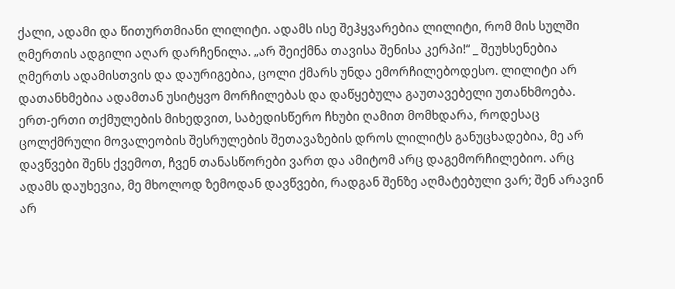ქალი, ადამი და წითურთმიანი ლილიტი. ადამს ისე შეჰყვარებია ლილიტი, რომ მის სულში ღმერთის ადგილი აღარ დარჩენილა. „არ შეიქმნა თავისა შენისა კერპი!“ _ შეუხსენებია ღმერთს ადამისთვის და დაურიგებია, ცოლი ქმარს უნდა ემორჩილებოდესო. ლილიტი არ დათანხმებია ადამთან უსიტყვო მორჩილებას და დაწყებულა გაუთავებელი უთანხმოება.
ერთ-ერთი თქმულების მიხედვით, საბედისწერო ჩხუბი ღამით მომხდარა, როდესაც ცოლქმრული მოვალეობის შესრულების შეთავაზების დროს ლილიტს განუცხადებია, მე არ დავწვები შენს ქვემოთ, ჩვენ თანასწორები ვართ და ამიტომ არც დაგემორჩილებიო. არც ადამს დაუხევია, მე მხოლოდ ზემოდან დავწვები, რადგან შენზე აღმატებული ვარ; შენ არავინ არ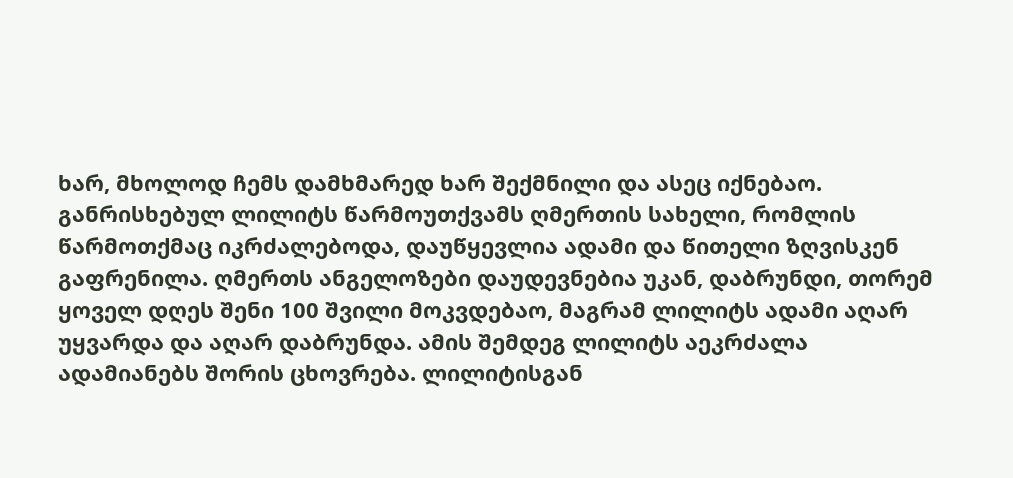ხარ, მხოლოდ ჩემს დამხმარედ ხარ შექმნილი და ასეც იქნებაო. განრისხებულ ლილიტს წარმოუთქვამს ღმერთის სახელი, რომლის წარმოთქმაც იკრძალებოდა, დაუწყევლია ადამი და წითელი ზღვისკენ გაფრენილა. ღმერთს ანგელოზები დაუდევნებია უკან, დაბრუნდი, თორემ ყოველ დღეს შენი 100 შვილი მოკვდებაო, მაგრამ ლილიტს ადამი აღარ უყვარდა და აღარ დაბრუნდა. ამის შემდეგ ლილიტს აეკრძალა ადამიანებს შორის ცხოვრება. ლილიტისგან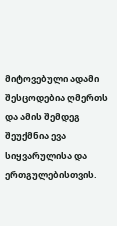მიტოვებული ადამი შესცოდებია ღმერთს და ამის შემდეგ შეუქმნია ევა სიყვარულისა და ერთგულებისთვის.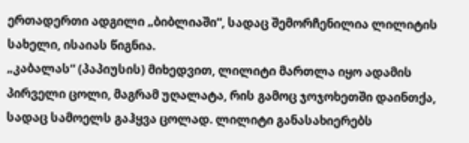ერთადერთი ადგილი „ბიბლიაში“, სადაც შემორჩენილია ლილიტის სახელი, ისაიას წიგნია.
„კაბალას“ (პაპიუსის) მიხედვით, ლილიტი მართლა იყო ადამის პირველი ცოლი, მაგრამ უღალატა, რის გამოც ჯოჯოხეთში დაინთქა, სადაც სამოელს გაჰყვა ცოლად. ლილიტი განასახიერებს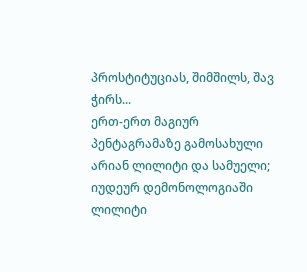პროსტიტუციას, შიმშილს, შავ ჭირს...
ერთ-ერთ მაგიურ პენტაგრამაზე გამოსახული არიან ლილიტი და სამუელი;
იუდეურ დემონოლოგიაში ლილიტი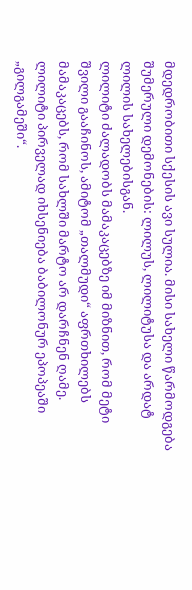მდედრობითი სქესის ავი სულია. მისი სახელი წარმოდგება შუმერული დემონების: ლილუს, ლილიტუსა და არდატ ლილის სახელებისგან.
ლილიტი ძალადობს მამაკაცებზე იმ მიზნით, რომ მეტი შვილი გააჩინოს, ამიტომ „თალმუდი“ აფრთხილებს მამაკაცებს, რომ სახლში მარტო არ დარჩნენ ღამე.
ლილიტი პირველად იხსენიება ბაბილონურ ეპოპეაში „გილგამეში“.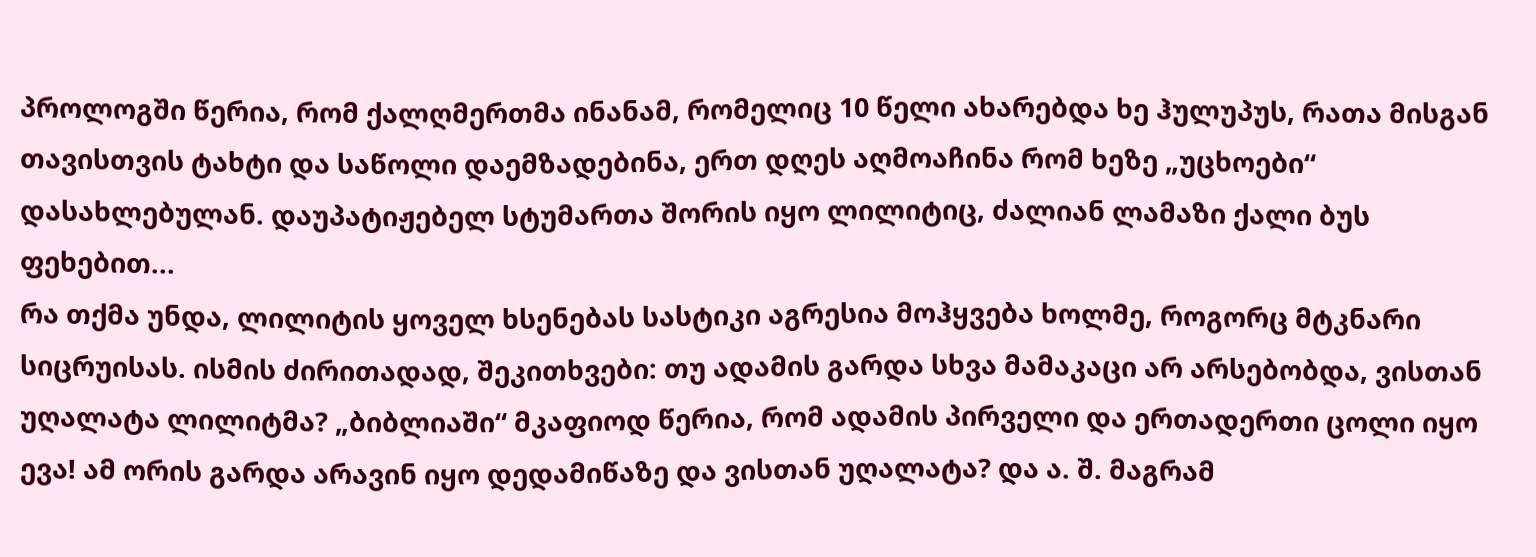პროლოგში წერია, რომ ქალღმერთმა ინანამ, რომელიც 10 წელი ახარებდა ხე ჰულუპუს, რათა მისგან თავისთვის ტახტი და საწოლი დაემზადებინა, ერთ დღეს აღმოაჩინა რომ ხეზე „უცხოები“ დასახლებულან. დაუპატიჟებელ სტუმართა შორის იყო ლილიტიც, ძალიან ლამაზი ქალი ბუს ფეხებით...
რა თქმა უნდა, ლილიტის ყოველ ხსენებას სასტიკი აგრესია მოჰყვება ხოლმე, როგორც მტკნარი სიცრუისას. ისმის ძირითადად, შეკითხვები: თუ ადამის გარდა სხვა მამაკაცი არ არსებობდა, ვისთან უღალატა ლილიტმა? „ბიბლიაში“ მკაფიოდ წერია, რომ ადამის პირველი და ერთადერთი ცოლი იყო ევა! ამ ორის გარდა არავინ იყო დედამიწაზე და ვისთან უღალატა? და ა. შ. მაგრამ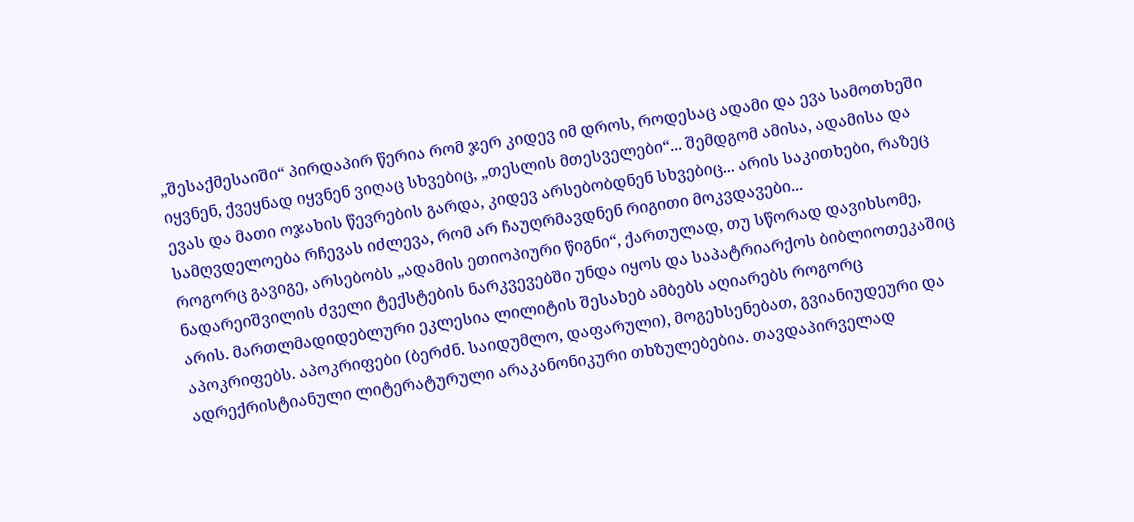„შესაქმესაიში“ პირდაპირ წერია რომ ჯერ კიდევ იმ დროს, როდესაც ადამი და ევა სამოთხეში იყვნენ, ქვეყნად იყვნენ ვიღაც სხვებიც, „თესლის მთესველები“... შემდგომ ამისა, ადამისა და ევას და მათი ოჯახის წევრების გარდა, კიდევ არსებობდნენ სხვებიც... არის საკითხები, რაზეც სამღვდელოება რჩევას იძლევა, რომ არ ჩაუღრმავდნენ რიგითი მოკვდავები...
როგორც გავიგე, არსებობს „ადამის ეთიოპიური წიგნი“, ქართულად, თუ სწორად დავიხსომე, ნადარეიშვილის ძველი ტექსტების ნარკვევებში უნდა იყოს და საპატრიარქოს ბიბლიოთეკაშიც არის. მართლმადიდებლური ეკლესია ლილიტის შესახებ ამბებს აღიარებს როგორც აპოკრიფებს. აპოკრიფები (ბერძნ. საიდუმლო, დაფარული), მოგეხსენებათ, გვიანიუდეური და ადრექრისტიანული ლიტერატურული არაკანონიკური თხზულებებია. თავდაპირველად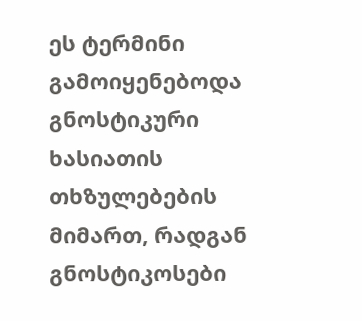ეს ტერმინი გამოიყენებოდა გნოსტიკური ხასიათის თხზულებების მიმართ, რადგან გნოსტიკოსები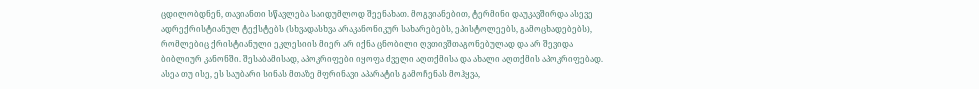ცდილობდნენ, თავიანთი სწავლება საიდუმლოდ შეენახათ. მოგვიანებით, ტერმინი დაუკავშირდა ასევე ადრექრისტიანულ ტექსტებს (სხვადასხვა არაკანონიკურ სახარებებს, ეპისტოლეებს, გამოცხადებებს), რომლებიც ქრისტიანული ეკლესიის მიერ არ იქნა ცნობილი ღვთივშთაგონებულად და არ შევიდა ბიბლიურ კანონში. შესაბამისად, აპოკრიფები იყოფა ძველი აღთქმისა და ახალი აღთქმის აპოკრიფებად.
ასეა თუ ისე, ეს საუბარი სინას მთაზე მფრინავი აპარატის გამოჩენას მოჰყვა,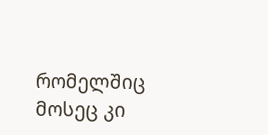რომელშიც მოსეც კი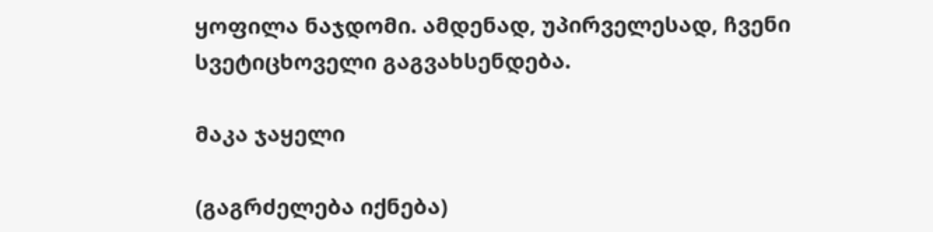ყოფილა ნაჯდომი. ამდენად, უპირველესად, ჩვენი სვეტიცხოველი გაგვახსენდება.

მაკა ჯაყელი

(გაგრძელება იქნება)